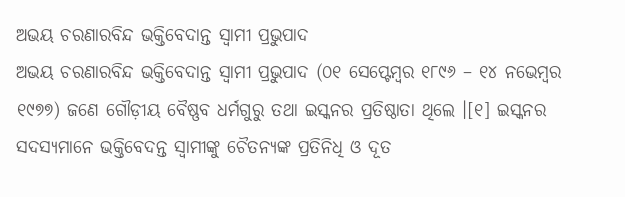ଅଭୟ ଚରଣାରବିନ୍ଦ ଭକ୍ତିବେଦାନ୍ତ ସ୍ୱାମୀ ପ୍ରଭୁପାଦ
ଅଭୟ ଚରଣାରବିନ୍ଦ ଭକ୍ତିବେଦାନ୍ତ ସ୍ୱାମୀ ପ୍ରଭୁପାଦ (୦୧ ସେପ୍ଟେମ୍ବର ୧୮୯୬ – ୧୪ ନଭେମ୍ବର ୧୯୭୭) ଜଣେ ଗୌଡ଼ୀୟ ବୈଷ୍ଣବ ଧର୍ମଗୁରୁ ତଥା ଇସ୍କନର ପ୍ରତିଷ୍ଠାତା ଥିଲେ ।[୧] ଇସ୍କନର ସଦସ୍ୟମାନେ ଭକ୍ତିବେଦନ୍ତ ସ୍ୱାମୀଙ୍କୁ ଚୈତନ୍ୟଙ୍କ ପ୍ରତିନିଧି ଓ ଦୂତ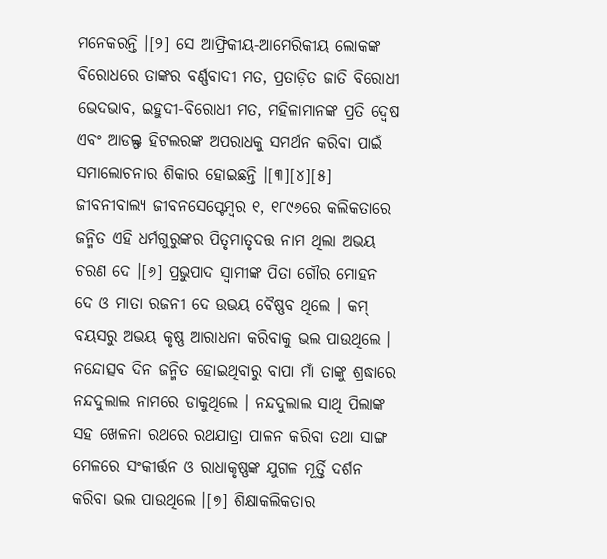ମନେକରନ୍ତି ।[୨] ସେ ଆଫ୍ରିକୀୟ-ଆମେରିକୀୟ ଲୋକଙ୍କ ବିରୋଧରେ ତାଙ୍କର ବର୍ଣ୍ଣବାଦୀ ମତ, ପ୍ରତାଡ଼ିତ ଜାତି ବିରୋଧୀ ଭେଦଭାବ, ଇହୁଦୀ-ବିରୋଧୀ ମତ, ମହିଳାମାନଙ୍କ ପ୍ରତି ଦ୍ୱେଷ ଏବଂ ଆଡଲ୍ଫ ହିଟଲରଙ୍କ ଅପରାଧକୁ ସମର୍ଥନ କରିବା ପାଇଁ ସମାଲୋଚନାର ଶିକାର ହୋଇଛନ୍ତି ।[୩][୪][୫] ଜୀବନୀବାଲ୍ୟ ଜୀବନସେପ୍ଟେମ୍ବର ୧, ୧୮୯୬ରେ କଲିକତାରେ ଜନ୍ମିତ ଏହି ଧର୍ମଗୁରୁଙ୍କର ପିତୃମାତୃଦତ୍ତ ନାମ ଥିଲା ଅଭୟ ଚରଣ ଦେ ।[୬] ପ୍ରଭୁପାଦ ସ୍ୱାମୀଙ୍କ ପିତା ଗୌର ମୋହନ ଦେ ଓ ମାତା ରଜନୀ ଦେ ଉଭୟ ବୈଷ୍ଣବ ଥିଲେ । କମ୍ ବୟସରୁ ଅଭୟ କୃଷ୍ଣ ଆରାଧନା କରିବାକୁ ଭଲ ପାଉଥିଲେ । ନନ୍ଦୋତ୍ସବ ଦିନ ଜନ୍ମିତ ହୋଇଥିବାରୁ ବାପା ମାଁ ତାଙ୍କୁ ଶ୍ରଦ୍ଧାରେ ନନ୍ଦଦୁଲାଲ ନାମରେ ଡାକୁଥିଲେ । ନନ୍ଦଦୁଲାଲ ସାଥି ପିଲାଙ୍କ ସହ ଖେଳନା ରଥରେ ରଥଯାତ୍ରା ପାଳନ କରିବା ତଥା ସାଙ୍ଗ ମେଳରେ ସଂକୀର୍ତ୍ତନ ଓ ରାଧାକୃଷ୍ଣଙ୍କ ଯୁଗଳ ମୂର୍ତ୍ତି ଦର୍ଶନ କରିବା ଭଲ ପାଉଥିଲେ ।[୭] ଶିକ୍ଷାକଲିକତାର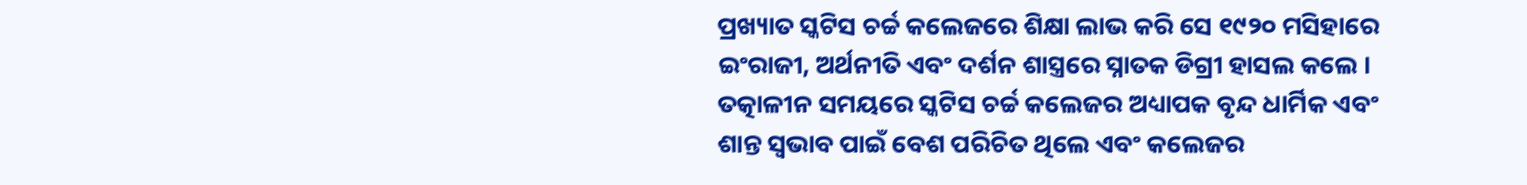ପ୍ରଖ୍ୟାତ ସ୍କଟିସ ଚର୍ଚ୍ଚ କଲେଜରେ ଶିକ୍ଷା ଲାଭ କରି ସେ ୧୯୨୦ ମସିହାରେ ଇଂରାଜୀ, ଅର୍ଥନୀତି ଏବଂ ଦର୍ଶନ ଶାସ୍ତ୍ରରେ ସ୍ନାତକ ଡିଗ୍ରୀ ହାସଲ କଲେ । ତତ୍କାଳୀନ ସମୟରେ ସ୍କଟିସ ଚର୍ଚ୍ଚ କଲେଜର ଅଧ୍ୟାପକ ବୃନ୍ଦ ଧାର୍ମିକ ଏବଂ ଶାନ୍ତ ସ୍ୱଭାବ ପାଇଁ ବେଶ ପରିଚିତ ଥିଲେ ଏବଂ କଲେଜର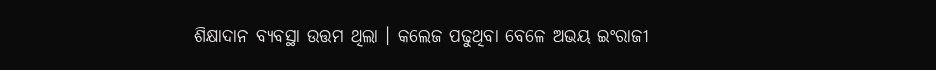ଶିକ୍ଷାଦାନ ବ୍ୟବସ୍ଥା ଉତ୍ତମ ଥିଲା । କଲେଜ ପଢୁଥିବା ବେଳେ ଅଭୟ ଇଂରାଜୀ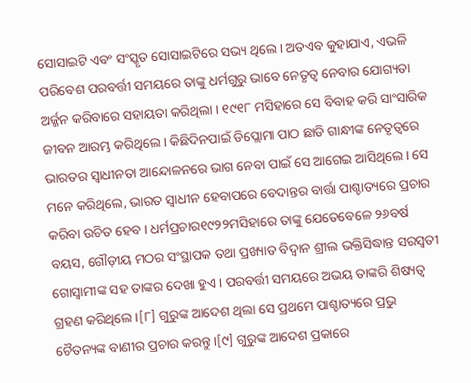ସୋସାଇଟି ଏବଂ ସଂସ୍କୃତ ସୋସାଇଟିରେ ସଭ୍ୟ ଥିଲେ । ଅତଏବ କୁହାଯାଏ, ଏଭଳି ପରିବେଶ ପରବର୍ତ୍ତୀ ସମୟରେ ତାଙ୍କୁ ଧର୍ମଗୁରୁ ଭାବେ ନେତୃତ୍ୱ ନେବାର ଯୋଗ୍ୟତା ଅର୍ଜ୍ଜନ କରିବାରେ ସହାୟତା କରିଥିଲା । ୧୯୧୮ ମସିହାରେ ସେ ବିବାହ କରି ସାଂସାରିକ ଜୀବନ ଆରମ୍ଭ କରିଥିଲେ । କିଛିଦିନପାଇଁ ଡିପ୍ଲୋମା ପାଠ ଛାଡି ଗାନ୍ଧୀଙ୍କ ନେତୃତ୍ୱରେ ଭାରତର ସ୍ୱାଧୀନତା ଆନ୍ଦୋଳନରେ ଭାଗ ନେବା ପାଇଁ ସେ ଆଗେଇ ଆସିଥିଲେ । ସେ ମନେ କରିଥିଲେ, ଭାରତ ସ୍ୱାଧୀନ ହେବାପରେ ବେଦାନ୍ତର ବାର୍ତ୍ତା ପାଶ୍ଚାତ୍ୟରେ ପ୍ରଚାର କରିବା ଉଚିତ ହେବ । ଧର୍ମପ୍ରଚାର୧୯୨୨ମସିହାରେ ତାଙ୍କୁ ଯେତେବେଳେ ୨୬ବର୍ଷ ବୟସ, ଗୌଡ଼ୀୟ ମଠର ସଂସ୍ଥାପକ ତଥା ପ୍ରଖ୍ୟାତ ବିଦ୍ୱାନ ଶ୍ରୀଲ ଭକ୍ତିସିଦ୍ଧାନ୍ତ ସରସ୍ୱତୀ ଗୋସ୍ୱାମୀଙ୍କ ସହ ତାଙ୍କର ଦେଖା ହୁଏ । ପରବର୍ତ୍ତୀ ସମୟରେ ଅଭୟ ତାଙ୍କରି ଶିଷ୍ୟତ୍ୱ ଗ୍ରହଣ କରିଥିଲେ ।[୮] ଗୁରୁଙ୍କ ଆଦେଶ ଥିଲା ସେ ପ୍ରଥମେ ପାଶ୍ଚାତ୍ୟରେ ପ୍ରଭୁ ଚୈତନ୍ୟଙ୍କ ବାଣୀର ପ୍ରଚାର କରନ୍ତୁ ।[୯] ଗୁରୁଙ୍କ ଆଦେଶ ପ୍ରକାରେ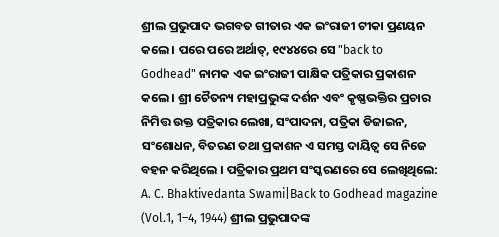ଶ୍ରୀଲ ପ୍ରଭୁପାଦ ଭଗବତ ଗୀତାର ଏକ ଇଂରାଜୀ ଟୀକା ପ୍ରଣୟନ କଲେ । ପରେ ପରେ ଅର୍ଥାତ୍, ୧୯୪୪ରେ ସେ "back to Godhead" ନାମକ ଏକ ଇଂରାଜୀ ପାକ୍ଷିକ ପତ୍ରିକାର ପ୍ରକାଶନ କଲେ । ଶ୍ରୀ ଚୈତନ୍ୟ ମହାପ୍ରଭୁଙ୍କ ଦର୍ଶନ ଏବଂ କୃଷ୍ଣଭକ୍ତିର ପ୍ରଚାର ନିମିତ୍ତ ଉକ୍ତ ପତ୍ରିକାର ଲେଖା, ସଂପାଦନା, ପତ୍ରିକା ଡିଜାଇନ, ସଂଶୋଧନ, ବିତରଣ ତଥା ପ୍ରକାଶନ ଏ ସମସ୍ତ ଦାୟିତ୍ୱ ସେ ନିଜେ ବହନ କରିଥିଲେ । ପତ୍ରିକାର ପ୍ରଥମ ସଂସ୍କରଣରେ ସେ ଲେଖିଥିଲେ:
A. C. Bhaktivedanta Swami|Back to Godhead magazine (Vol.1, 1–4, 1944) ଶ୍ରୀଲ ପ୍ରଭୁପାଦଙ୍କ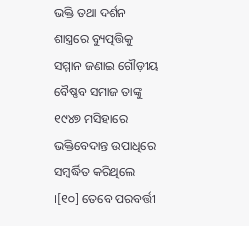ଭକ୍ତି ତଥା ଦର୍ଶନ ଶାସ୍ତ୍ରରେ ବ୍ୟୁତ୍ପତ୍ତିକୁ ସମ୍ମାନ ଜଣାଇ ଗୌଡ଼ୀୟ ବୈଷ୍ଣବ ସମାଜ ତାଙ୍କୁ ୧୯୪୭ ମସିହାରେ ଭକ୍ତିବେଦାନ୍ତ ଉପାଧିରେ ସମ୍ବର୍ଦ୍ଧିତ କରିଥିଲେ ।[୧୦] ତେବେ ପରବର୍ତ୍ତୀ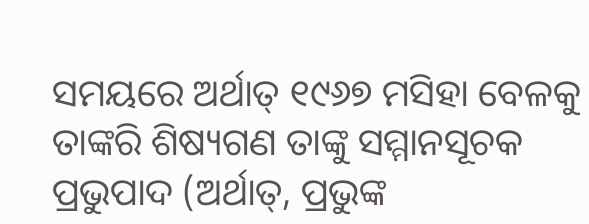ସମୟରେ ଅର୍ଥାତ୍ ୧୯୬୭ ମସିହା ବେଳକୁ ତାଙ୍କରି ଶିଷ୍ୟଗଣ ତାଙ୍କୁ ସମ୍ମାନସୂଚକ ପ୍ରଭୁପାଦ (ଅର୍ଥାତ୍, ପ୍ରଭୁଙ୍କ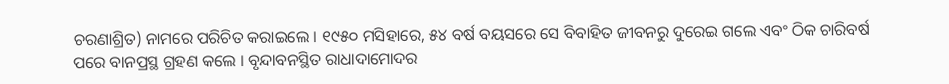ଚରଣାଶ୍ରିତ) ନାମରେ ପରିଚିତ କରାଇଲେ । ୧୯୫୦ ମସିହାରେ, ୫୪ ବର୍ଷ ବୟସରେ ସେ ବିବାହିତ ଜୀବନରୁ ଦୁରେଇ ଗଲେ ଏବଂ ଠିକ ଚାରିବର୍ଷ ପରେ ବାନପ୍ରସ୍ଥ ଗ୍ରହଣ କଲେ । ବୃନ୍ଦାବନସ୍ଥିତ ରାଧାଦାମୋଦର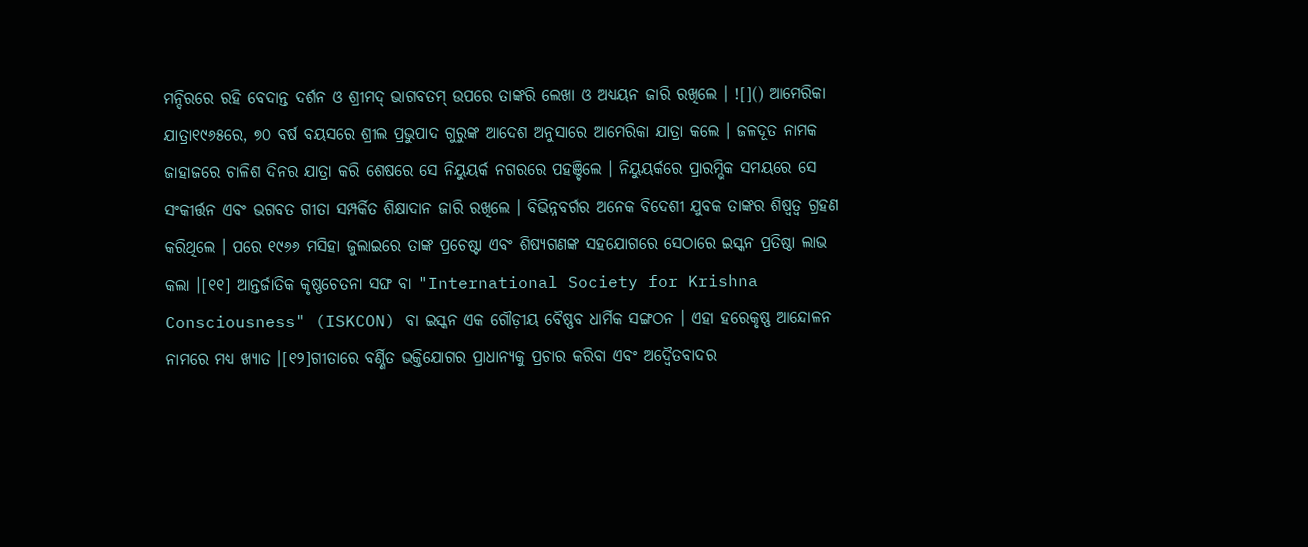ମନ୍ଦିରରେ ରହି ବେଦାନ୍ତ ଦର୍ଶନ ଓ ଶ୍ରୀମଦ୍ ଭାଗବତମ୍ ଉପରେ ତାଙ୍କରି ଲେଖା ଓ ଅଧ୍ୟୟନ ଜାରି ରଖିଲେ । ![]() ଆମେରିକା ଯାତ୍ରା୧୯୬୫ରେ, ୭୦ ବର୍ଷ ବୟସରେ ଶ୍ରୀଲ ପ୍ରଭୁପାଦ ଗୁରୁଙ୍କ ଆଦେଶ ଅନୁସାରେ ଆମେରିକା ଯାତ୍ରା କଲେ । ଜଳଦୂତ ନାମକ ଜାହାଜରେ ଚାଳିଶ ଦିନର ଯାତ୍ରା କରି ଶେଷରେ ସେ ନିୟୁୟର୍କ ନଗରରେ ପହଞ୍ଚିଲେ । ନିୟୁୟର୍କରେ ପ୍ରାରମ୍ଭିକ ସମୟରେ ସେ ସଂକୀର୍ତ୍ତନ ଏବଂ ଭଗବତ ଗୀତା ସମ୍ପର୍କିତ ଶିକ୍ଷାଦାନ ଜାରି ରଖିଲେ । ବିଭିନ୍ନବର୍ଗର ଅନେକ ବିଦେଶୀ ଯୁବକ ତାଙ୍କର ଶିଷ୍ୱତ୍ୱ ଗ୍ରହଣ କରିଥିଲେ । ପରେ ୧୯୬୬ ମସିହା ଜୁଲାଇରେ ତାଙ୍କ ପ୍ରଚେଷ୍ଟା ଏବଂ ଶିଷ୍ୟଗଣଙ୍କ ସହଯୋଗରେ ସେଠାରେ ଇସ୍କନ ପ୍ରତିଷ୍ଠା ଲାଭ କଲା ।[୧୧] ଆନ୍ତର୍ଜାତିକ କୃଷ୍ଣଚେତନା ସଙ୍ଘ ବା "International Society for Krishna Consciousness" (ISKCON) ବା ଇସ୍କନ ଏକ ଗୌଡ଼ୀୟ ବୈଷ୍ଣବ ଧାର୍ମିକ ସଙ୍ଗଠନ । ଏହା ହରେକୃଷ୍ଣ ଆନ୍ଦୋଳନ ନାମରେ ମଧ୍ୟ ଖ୍ୟାତ ।[୧୨]ଗୀତାରେ ବର୍ଣ୍ଣିତ ଭକ୍ତିଯୋଗର ପ୍ରାଧାନ୍ୟକୁ ପ୍ରଚାର କରିବା ଏବଂ ଅଦ୍ୱୈତବାଦର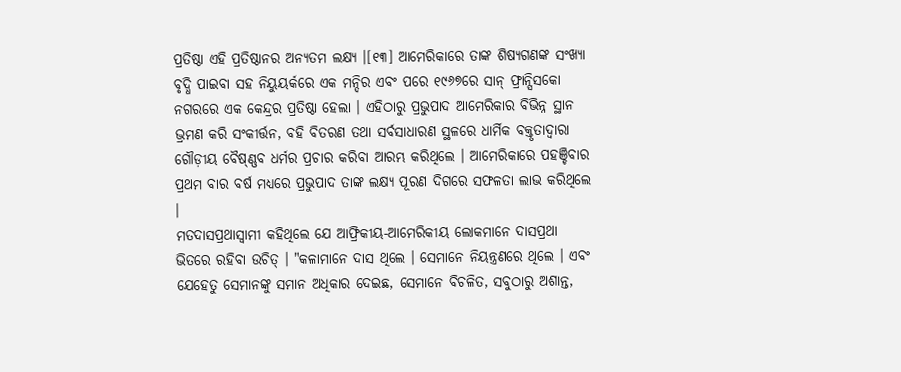ପ୍ରତିଷ୍ଠା ଏହି ପ୍ରତିଷ୍ଠାନର ଅନ୍ୟତମ ଲକ୍ଷ୍ୟ ।[୧୩] ଆମେରିକାରେ ତାଙ୍କ ଶିଷ୍ୟଗଣଙ୍କ ସଂଖ୍ୟା ବୃଦ୍ଧି ପାଇବା ସହ ନିୟୁୟର୍କରେ ଏକ ମନ୍ଦିର ଏବଂ ପରେ ୧୯୬୭ରେ ସାନ୍ ଫ୍ରାନ୍ସିସକୋ ନଗରରେ ଏକ କେନ୍ଦ୍ରର ପ୍ରତିଷ୍ଠା ହେଲା । ଏହିଠାରୁ ପ୍ରଭୁପାଦ ଆମେରିକାର ବିଭିନ୍ନ ସ୍ଥାନ ଭ୍ରମଣ କରି ସଂକୀର୍ତ୍ତନ, ବହି ବିତରଣ ତଥା ସର୍ବସାଧାରଣ ସ୍ଥଳରେ ଧାର୍ମିକ ବକ୍ତୃତାଦ୍ୱାରା ଗୌଡ଼ୀୟ ବୈଷ୍ଣ୍ଣବ ଧର୍ମର ପ୍ରଚାର କରିବା ଆରମ୍ଭ କରିଥିଲେ । ଆମେରିକାରେ ପହଞ୍ଚିବାର ପ୍ରଥମ ବାର ବର୍ଷ ମଧ୍ୟରେ ପ୍ରଭୁପାଦ ତାଙ୍କ ଲକ୍ଷ୍ୟ ପୂରଣ ଦିଗରେ ସଫଳତା ଲାଭ କରିଥିଲେ ।
ମତଦାସପ୍ରଥାସ୍ୱାମୀ କହିଥିଲେ ଯେ ଆଫ୍ରିକୀୟ-ଆମେରିକୀୟ ଲୋକମାନେ ଦାସପ୍ରଥା ଭିତରେ ରହିବା ଉଚିତ୍ । "କଳାମାନେ ଦାସ ଥିଲେ । ସେମାନେ ନିୟନ୍ତ୍ରଣରେ ଥିଲେ । ଏବଂ ଯେହେତୁ ସେମାନଙ୍କୁ ସମାନ ଅଧିକାର ଦେଇଛ, ସେମାନେ ବିଚଳିତ, ସବୁଠାରୁ ଅଶାନ୍ତ,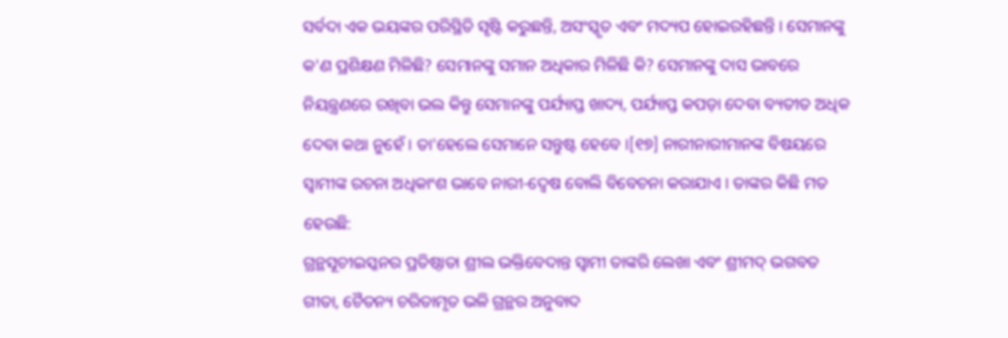ସର୍ବଦା ଏକ ଭୟଙ୍କର ପରିସ୍ଥିତି ସୃଷ୍ଟି କରୁଛନ୍ତି, ଅସଂସ୍କୃତ ଏବଂ ମଦ୍ୟପ ହୋଇରହିଛନ୍ତି । ସେମାନଙ୍କୁ କ'ଣ ପ୍ରଶିକ୍ଷଣ ମିଳିଛି? ସେମାନଙ୍କୁ ସମାନ ଅଧିକାର ମିଳିଛି କି? ସେମାନଙ୍କୁ ଦାସ ଭାବରେ ନିୟନ୍ତ୍ରଣରେ ରଖିବା ଭଲ କିନ୍ତୁ ସେମାନଙ୍କୁ ପର୍ଯ୍ୟାପ୍ତ ଖାଦ୍ୟ, ପର୍ଯ୍ୟାପ୍ତ କପଡ଼ା ଦେବା ବ୍ୟତୀତ ଅଧିକ ଦେବା କଥା ନୁହେଁ । ତା'ହେଲେ ସେମାନେ ସନ୍ତୁଷ୍ଟ ହେବେ ।[୧୭] ନାରୀନାରୀମାନଙ୍କ ବିଷୟରେ ସ୍ୱାମୀଙ୍କ ରଚନା ଅଧିକାଂଶ ଭାବେ ନାରୀ-ଦ୍ୱେଷ ବୋଲି ବିବେଚନା କରାଯାଏ । ତାଙ୍କର କିଛି ମତ ହେଉଛି:
ଗ୍ରନ୍ଥସୂଚୀଇସ୍କନର ପ୍ରତିଷ୍ଠାତା ଶ୍ରୀଲ ଭକ୍ତିବେଦାନ୍ତ ସ୍ୱାମୀ ତାଙ୍କରି ଲେଖା ଏବଂ ଶ୍ରୀମଦ୍ ଭଗବତ ଗୀତା, ଚୈତନ୍ୟ ଚରିତାମୃତ ଭଳି ଗ୍ରନ୍ଥର ଅନୁବାଦ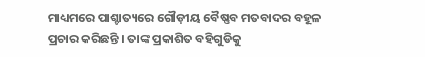ମାଧ୍ୟମରେ ପାଶ୍ଚାତ୍ୟରେ ଗୌଡ଼ୀୟ ବୈଷ୍ଣବ ମତବାଦର ବହୂଳ ପ୍ରଚାର କରିଛନ୍ତି । ତାଙ୍କ ପ୍ରକାଶିତ ବହିଗୁଡିକୁ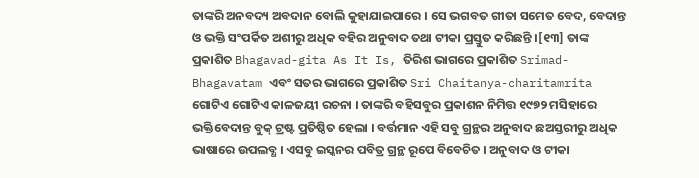ତାଙ୍କରି ଅନବଦ୍ୟ ଅବଦାନ ବୋଲି କୁହାଯାଇପାରେ । ସେ ଭଗବତ ଗୀତା ସମେତ ବେଦ, ବେଦାନ୍ତ ଓ ଭକ୍ତି ସଂପର୍କିତ ଅଶୀରୁ ଅଧିକ ବହିର ଅନୁବାଦ ତଥା ଟୀକା ପ୍ରସ୍ତୁତ କରିଛନ୍ତି ।[୧୩] ତାଙ୍କ ପ୍ରକାଶିତ Bhagavad-gita As It Is, ତିରିଶ ଭାଗରେ ପ୍ରକାଶିତ Srimad-Bhagavatam ଏବଂ ସତର ଭାଗରେ ପ୍ରକାଶିତ Sri Chaitanya-charitamrita ଗୋଟିଏ ଗୋଟିଏ କାଳଜୟୀ ରଚନା । ତାଙ୍କରି ବହିସବୁର ପ୍ରକାଶନ ନିମିତ୍ତ ୧୯୭୨ ମସିହାରେ ଭକ୍ତିବେଦାନ୍ତ ବୁକ୍ ଟ୍ରଷ୍ଟ ପ୍ରତିଷ୍ଠିତ ହେଲା । ବର୍ତ୍ତମାନ ଏହି ସବୁ ଗ୍ରନ୍ଥର ଅନୁବାଦ ଛଅସ୍ତରୀରୁ ଅଧିକ ଭାଷାରେ ଉପଲବ୍ଧ । ଏସବୁ ଇସ୍କନର ପବିତ୍ର ଗ୍ରନ୍ଥ ରୂପେ ବିବେଚିତ । ଅନୁବାଦ ଓ ଟୀକା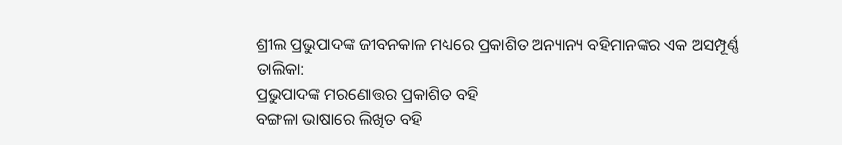ଶ୍ରୀଲ ପ୍ରଭୁପାଦଙ୍କ ଜୀବନକାଳ ମଧ୍ୟରେ ପ୍ରକାଶିତ ଅନ୍ୟାନ୍ୟ ବହିମାନଙ୍କର ଏକ ଅସମ୍ପୂର୍ଣ୍ଣ ତାଲିକା:
ପ୍ରଭୁପାଦଙ୍କ ମରଣୋତ୍ତର ପ୍ରକାଶିତ ବହି
ବଙ୍ଗଳା ଭାଷାରେ ଲିଖିତ ବହି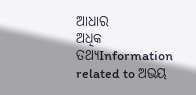ଆଧାର
ଅଧିକ ତଥ୍ୟInformation related to ଅଭୟ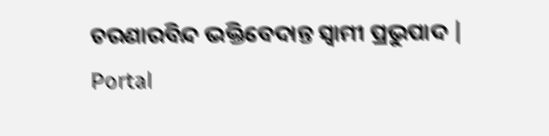ଚରଣାରବିନ୍ଦ ଭକ୍ତିବେଦାନ୍ତ ସ୍ୱାମୀ ପ୍ରଭୁପାଦ |
Portal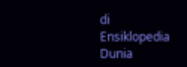di Ensiklopedia Dunia